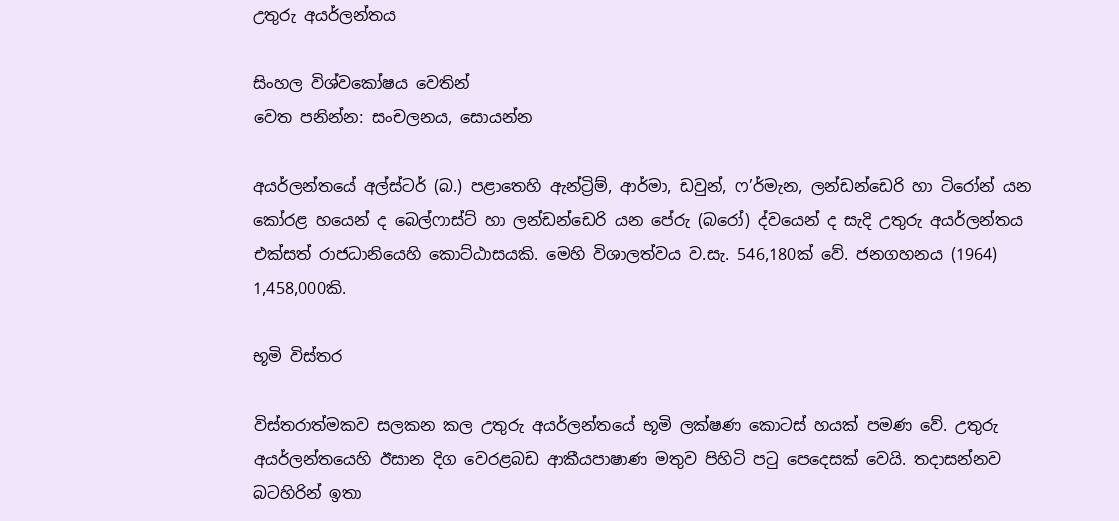උතුරු අයර්ලන්තය

සිංහල විශ්වකෝෂය වෙතින්
වෙත පනින්න: සංචලනය, සොයන්න

අයර්ලන්තයේ අල්ස්ටර් (බ.) පළාතෙහි ඇන්ට්‍රිම්, ආර්මා, ඩවුන්, ෆ’ර්මැන, ලන්ඩන්ඩෙරි හා ටිරෝන් යන කෝරළ හයෙන් ද බෙල්ෆාස්ට් හා ලන්ඩන්ඩෙරි යන පේරු (බරෝ) ද්වයෙන් ද සැදි උතුරු අයර්ලන්තය එක්සත් රාජධානියෙහි කොට්ඨාසයකි. මෙහි විශාලත්වය ව.සැ. 546,180ක් වේ. ජනගහනය (1964) 1,458,000කි.

භූමි විස්තර

විස්තරාත්මකව සලකන කල උතුරු අයර්ලන්තයේ භූමි ලක්ෂණ කොටස් හයක් පමණ වේ. උතුරු අයර්ලන්තයෙහි ඊසාන දිග වෙරළබඩ ආකීයපාෂාණ මතුව පිහිටි පටු පෙදෙසක් වෙයි. තදාසන්නව බටහිරින් ඉතා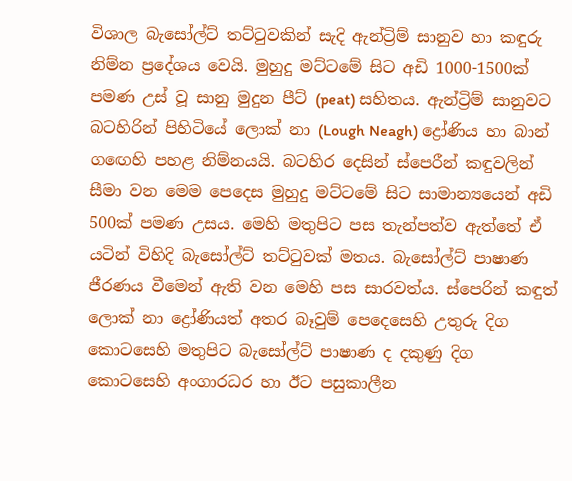විශාල බැසෝල්ට් තට්ටුවකින් සැදි ඇන්ට්‍රිම් සානුව හා කඳුරු නිම්න ප්‍රදේශය වෙයි. මුහුදු මට්ටමේ සිට අඩි 1000-1500ක් පමණ උස් වූ සානු මුදුන පීට් (peat) සහිතය. ඇන්ට්‍රිම් සානුවට බටහිරින් පිහිටියේ ලොක් නා (Lough Neagh) ද්‍රෝණිය හා බාන් ගඟෙහි පහළ නිම්නයයි. බටහිර දෙසින් ස්පෙරීන් කඳුවලින් සීමා වන මෙම පෙදෙස මුහුදු මට්ටමේ සිට සාමාන්‍යයෙන් අඩි 500ක් පමණ උසය. මෙහි මතුපිට පස තැන්පත්ව ඇත්තේ ඒ යටින් විහිදි බැසෝල්ට් තට්ටුවක් මතය. බැසෝල්ට් පාෂාණ ජීරණය වීමෙන් ඇති වන මෙහි පස සාරවත්ය. ස්පෙරින් කඳුත් ලොක් නා ද්‍රෝණියත් අතර බෑවුම් පෙදෙසෙහි උතුරු දිග කොටසෙහි මතුපිට බැසෝල්ට් පාෂාණ ද දකුණු දිග කොටසෙහි අංගාරධර හා ඊට පසුකාලීන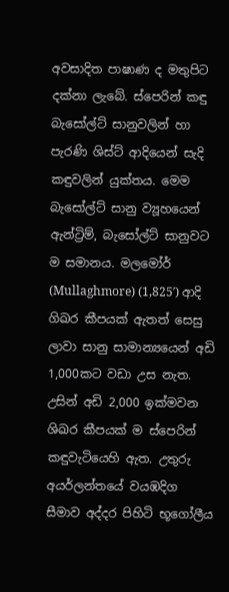අවසාදිත පාෂාණ ද මතුපිට දක්නා ලැබේ. ස්පෙරින් කඳු බැසෝල්ට් සානුවලින් හා පැරණි ශිස්ට් ආදියෙන් සැදි කඳුවලින් යුක්තය. මෙම බැසෝල්ට් සානු ව්‍යූහයෙන් ඇන්ට්‍රිම්, බැසෝල්ට් සානුවට ම සමානය. මලමෝර් (Mullaghmore) (1,825′) ආදි ගිඛර කීපයක් ඇතත් සෙසු ලාවා සානු සාමාන්‍යයෙන් අඩි 1,000කට වඩා උස නැත. උසින් අඩි 2,000 ඉක්මවන ශිඛර කීපයක් ම ස්පෙරින් කඳුවැටියෙහි ඇත. උතුරු අයර්ලන්තයේ වයඹදිග සීමාව අද්දර පිහිටි භූගෝලීය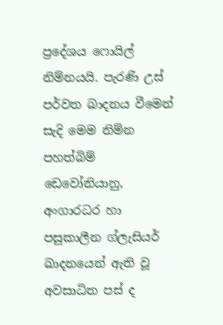ප්‍රදේශය ෆොයිල් නිම්නයයි. පැරණි උස් පර්වත ඛාදනය වීමෙන් සැදි මෙම නිම්න පහත්බිම් ඩෙවෝනියානු, අංගාරධර හා පසුකාලීන ග්ලැසියර් ඛාදනයෙන් ඇති වූ අවසාධිත පස් ද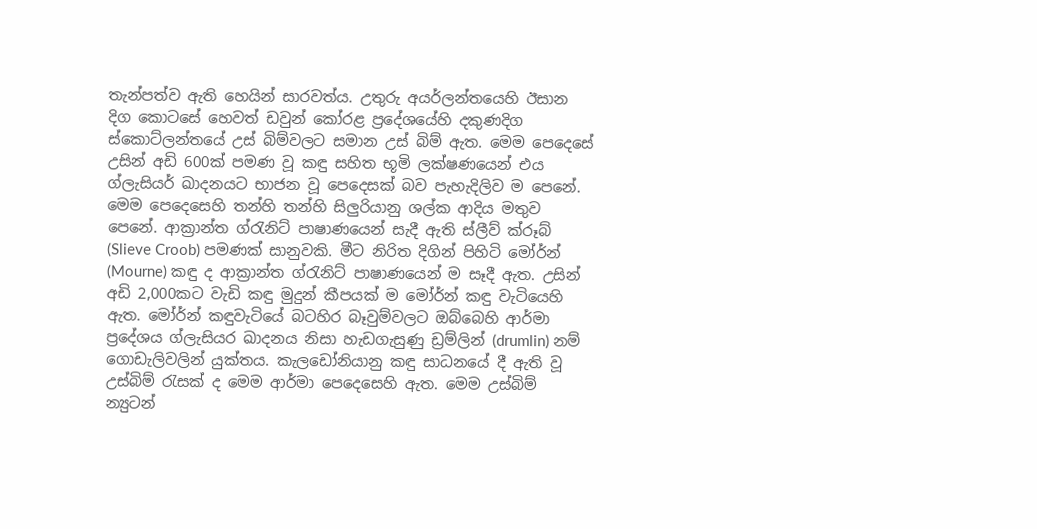තැන්පත්ව ඇති හෙයින් සාරවත්ය. උතුරු අයර්ලන්තයෙහි ඊසාන දිග කොටසේ හෙවත් ඩවුන් කෝරළ ප්‍රදේශයේහි දකුණදිග ස්කොට්ලන්තයේ උස් බිම්වලට සමාන උස් බිම් ඇත. මෙම පෙදෙසේ උසින් අඩි 600ක් පමණ වූ කඳු සහිත භූමි ලක්ෂණයෙන් එය ග්ලැසියර් ඛාදනයට භාජන වූ පෙදෙසක් බව පැහැදිලිව ම පෙනේ. මෙම පෙදෙසෙහි තන්හි තන්හි සිලුරියානු ශල්ක ආදිය මතුව පෙනේ. ආක්‍රාන්ත ග්රැනිට් පාෂාණයෙන් සැදී ඇති ස්ලීව් ක්රූබ් (Slieve Croob) පමණක් සානුවකි. මීට නිරිත දිගින් පිහිටි මෝර්න් (Mourne) කඳු ද ආක්‍රාන්ත ග්රැනිට් පාෂාණයෙන් ම සෑදී ඇත. උසින් අඩි 2,000කට වැඩි කඳු මුදුන් කීපයක් ම මෝර්න් කඳු වැටියෙහි ඇත. මෝර්න් කඳුවැටියේ බටහිර බෑවුම්වලට ඔබ්බෙහි ආර්මා ප්‍රදේශය ග්ලැසියර ඛාදනය නිසා හැඩගැසුණු ඩ්‍රම්ලින් (drumlin) නම් ගොඩැලිවලින් යුක්තය. කැලඩෝනියානු කඳු සාධනයේ දී ඇති වූ උස්බිම් රැසක් ද මෙම ආර්මා පෙදෙසෙහි ඇත. මෙම උස්බිම් න්‍යුටන්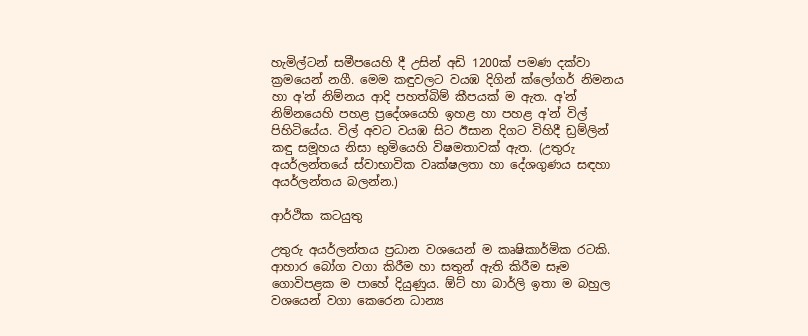හැමිල්ටන් සමීපයෙහි දී උසින් අඩි 1200ක් පමණ දක්වා ක්‍රමයෙන් නගී. මෙම කඳුවලට වයඹ දිගින් ක්ලෝගර් නිමනය හා අ'න් නිම්නය ආදි පහත්බිම් කීපයක් ම ඇත. අ'න් නිම්නයෙහි පහළ ප්‍රදේශයෙහි ඉහළ හා පහළ අ'න් විල් පිහිටියේය. විල් අවට වයඹ සිට ඊසාන දිගට විහිදී ඩ්‍රම්ලින් කඳු සමූහය නිසා භුමියෙහි විෂමතාවක් ඇත. (උතුරු අයර්ලන්තයේ ස්වාභාවික වෘක්ෂලතා හා දේශගුණය සඳහා අයර්ලන්තය බලන්න.)

ආර්ථික කටයුතු

උතුරු අයර්ලන්තය ප්‍රධාන වශයෙන් ම කෘෂිකාර්මික රටකි. ආහාර බෝග වගා කිරීම හා සතුන් ඇති කිරීම සෑම ගොවිපළක ම පාහේ දියුණුය. ඕට් හා බාර්ලි ඉතා ම බහුල වශයෙන් වගා කෙරෙන ධාන්‍ය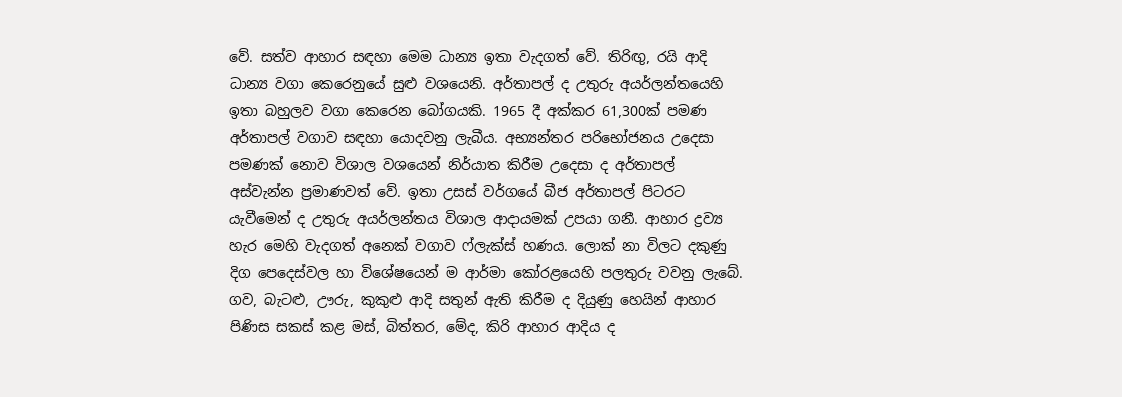වේ. සත්ව ආහාර සඳහා මෙම ධාන්‍ය ඉතා වැදගත් වේ. තිරිඟු, රයි ආදි ධාන්‍ය වගා කෙරෙනුයේ සුළු වශයෙනි. අර්තාපල් ද උතුරු අයර්ලන්තයෙහි ඉතා බහුලව වගා කෙරෙන බෝගයකි. 1965 දී අක්කර 61,300ක් පමණ අර්තාපල් වගාව සඳහා යොදවනු ලැබීය. අභ්‍යන්තර පරිභෝජනය උදෙසා පමණක් නොව විශාල වශයෙන් නිර්යාත කිරීම උදෙසා ද අර්තාපල් අස්වැන්න ප්‍රමාණවත් වේ. ඉතා උසස් වර්ගයේ බීජ අර්තාපල් පිටරට යැවීමෙන් ද උතුරු අයර්ලන්තය විශාල ආදායමක් උපයා ගනී. ආහාර ද්‍රව්‍ය හැර මෙහි වැදගත් අනෙක් වගාව ෆ්ලැක්ස් හණය. ලොක් නා විලට දකුණු දිග පෙදෙස්වල හා විශේෂයෙන් ම ආර්මා කෝරළයෙහි පලතුරු වවනු ලැබේ. ගව, බැටළු, ඌරු, කුකුළු ආදි සතුන් ඇති කිරීම ද දියුණු හෙයින් ආහාර පිණිස සකස් කළ මස්, බිත්තර, මේද, කිරි ආහාර ආදිය ද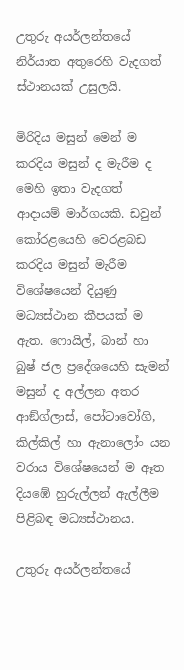උතුරු අයර්ලන්තයේ නිර්යාත අතුරෙහි වැදගත් ස්ථානයක් උසුලයි.

මිරිදිය මසුන් මෙන් ම කරදිය මසුන් ද මැරීම ද මෙහි ඉතා වැදගත් ආදායම් මාර්ගයකි. ඩවුන් කෝරළයෙහි වෙරළබඩ කරදිය මසුන් මැරීම විශේෂයෙන් දියුණු මධ්‍යස්ථාන කීපයක් ම ඇත. ෆොයිල්, බාන් හා බුෂ් ජල ප්‍රදේශයෙහි සැමන් මසුන් ද අල්ලන අතර ආඞ්ග්ලාස්, පෝටාවෝගි, කිල්කිල් හා ඇනාලෝං යන වරාය විශේෂයෙන් ම ඈත දියඹේ හුරුල්ලන් ඇල්ලීම පිළිබඳ මධ්‍යස්ථානය.

උතුරු අයර්ලන්තයේ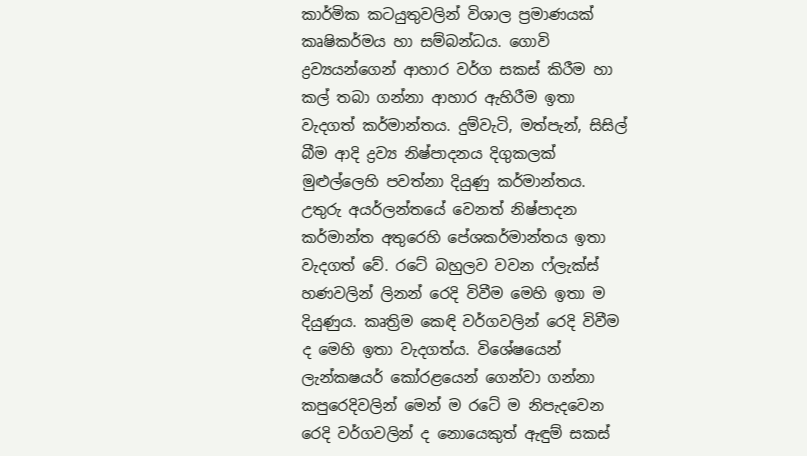කාර්මික කටයුතුවලින් විශාල ප්‍රමාණයක් කෘෂිකර්මය හා සම්බන්ධය. ගොවි ද්‍රව්‍යයන්ගෙන් ආහාර වර්ග සකස් කිරීම හා කල් තබා ගන්නා ආහාර ඇහිරීම ඉතා වැදගත් කර්මාන්තය. දුම්වැටි, මත්පැන්, සිසිල් බීම ආදි ද්‍රව්‍ය නිෂ්පාදනය දිගුකලක් මුළුල්ලෙහි පවත්නා දියුණු කර්මාන්තය. උතුරු අයර්ලන්තයේ වෙනත් නිෂ්පාදන කර්මාන්ත අතුරෙහි පේශකර්මාන්තය ඉතා වැදගත් වේ. රටේ බහුලව වවන ෆ්ලැක්ස් හණවලින් ලිනන් රෙදි විවීම මෙහි ඉතා ම දියුණුය. කෘත්‍රිම කෙඳි වර්ගවලින් රෙදි විවීම ද මෙහි ඉතා වැදගත්ය. විශේෂයෙන් ලැන්කෂයර් කෝරළයෙන් ගෙන්වා ගන්නා කපුරෙදිවලින් මෙන් ම රටේ ම නිපැදවෙන රෙදි වර්ගවලින් ද නොයෙකුත් ඇඳුම් සකස්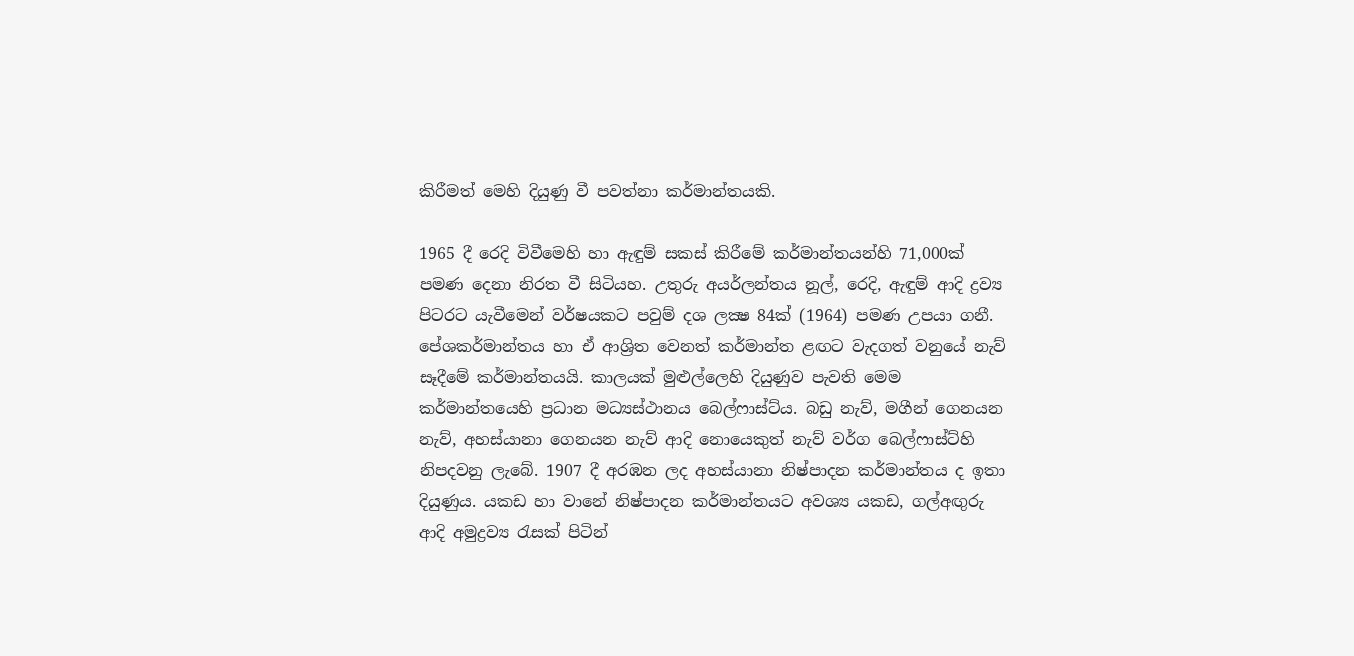කිරීමත් මෙහි දියුණු වී පවත්නා කර්මාන්තයකි.

1965 දී රෙදි විවීමෙහි හා ඇඳුම් සකස් කිරීමේ කර්මාන්තයන්හි 71,000ක් පමණ දෙනා නිරත වී සිටියහ. උතුරු අයර්ලන්තය නූල්, රෙදි, ඇඳුම් ආදි ද්‍රව්‍ය පිටරට යැවීමෙන් වර්ෂයකට පවුම් දශ ලක්‍ෂ 84ක් (1964) පමණ උපයා ගනී. පේශකර්මාන්තය හා ඒ ආශ්‍රිත වෙනත් කර්මාන්ත ළඟට වැදගත් වනුයේ නැව් සෑදීමේ කර්මාන්තයයි. කාලයක් මුළුල්ලෙහි දියුණුව පැවති මෙම කර්මාන්තයෙහි ප්‍රධාන මධ්‍යස්ථානය බෙල්ෆාස්ට්ය. බඩු නැව්, මගීන් ගෙනයන නැව්, අහස්යානා ගෙනයන නැව් ආදි නොයෙකුත් නැව් වර්ග බෙල්ෆාස්ට්හි නිපදවනු ලැබේ. 1907 දී අරඹන ලද අහස්යානා නිෂ්පාදන කර්මාන්තය ද ඉතා දියුණුය. යකඩ හා වානේ නිෂ්පාදන කර්මාන්තයට අවශ්‍ය යකඩ, ගල්අඟුරු ආදි අමුද්‍රව්‍ය රැසක් පිටින්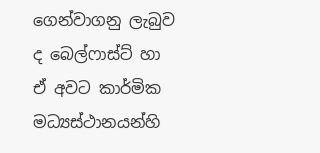ගෙන්වාගනු ලැබුව ද බෙල්ෆාස්ට් හා ඒ අවට කාර්මික මධ්‍යස්ථානයන්හි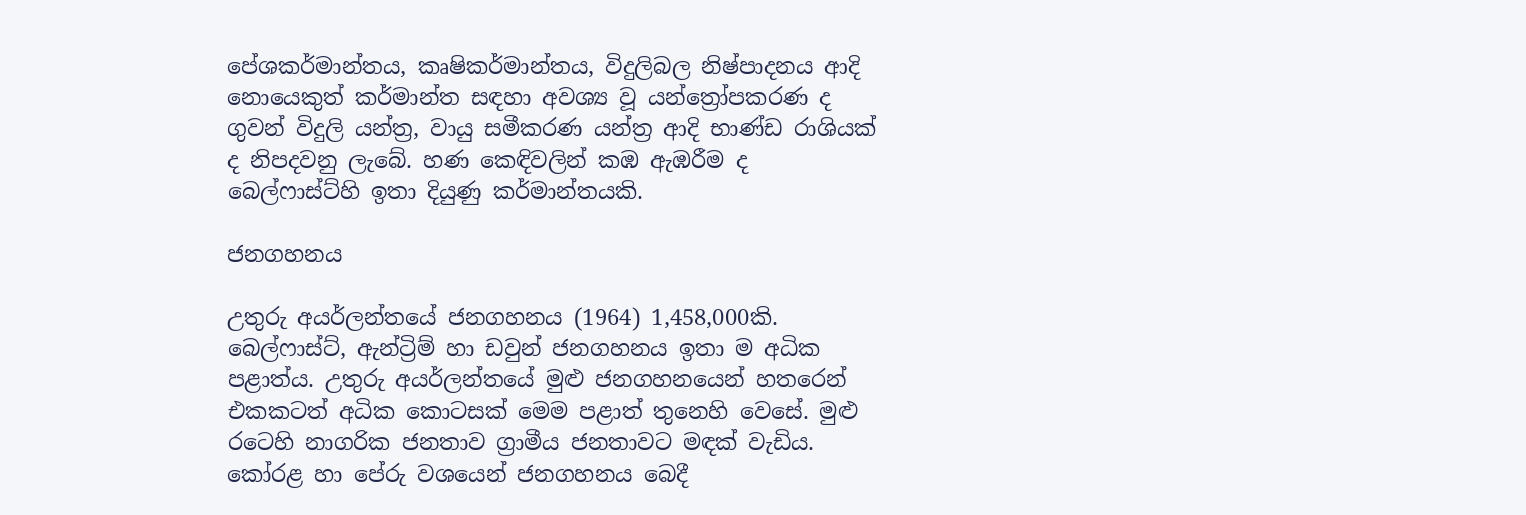පේශකර්මාන්තය, කෘෂිකර්මාන්තය, විදුලිබල නිෂ්පාදනය ආදි නොයෙකුත් කර්මාන්ත සඳහා අවශ්‍ය වූ යන්ත්‍රෝපකරණ ද ගුවන් විදුලි යන්ත්‍ර, වායු සමීකරණ යන්ත්‍ර ආදි භාණ්ඩ රාශියක් ද නිපදවනු ලැබේ. හණ කෙඳිවලින් කඹ ඇඹරීම ද බෙල්ෆාස්ට්හි ඉතා දියුණු කර්මාන්තයකි.

ජනගහනය

උතුරු අයර්ලන්තයේ ජනගහනය (1964) 1,458,000කි. බෙල්ෆාස්ට්, ඇන්ට්‍රිම් හා ඩවුන් ජනගහනය ඉතා ම අධික පළාත්ය. උතුරු අයර්ලන්තයේ මුළු ජනගහනයෙන් හතරෙන් එකකටත් අධික කොටසක් මෙම පළාත් තුනෙහි වෙසේ. මුළු රටෙහි නාගරික ජනතාව ග්‍රාමීය ජනතාවට මඳක් වැඩිය. කෝරළ හා පේරු වශයෙන් ජනගහනය බෙදී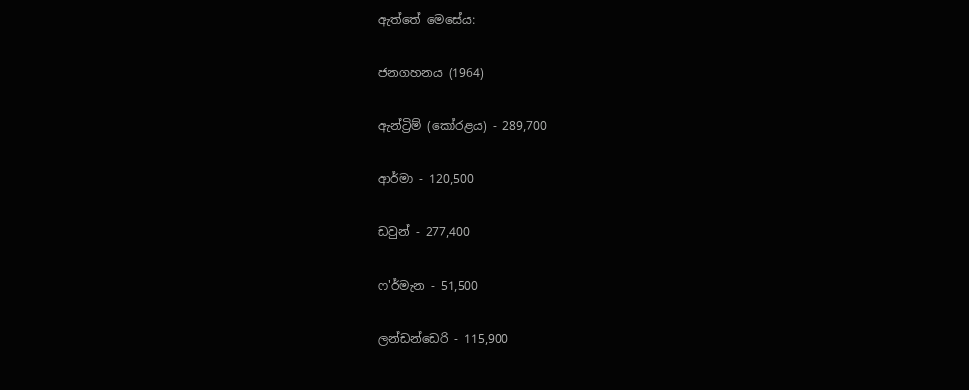ඇත්තේ මෙසේය:

ජනගහනය (1964)

ඇන්ට්‍රිම් (කෝරළය) - 289,700

ආර්මා - 120,500

ඩවුන් - 277,400

ෆ'ර්මැන - 51,500

ලන්ඩන්ඩෙරි - 115,900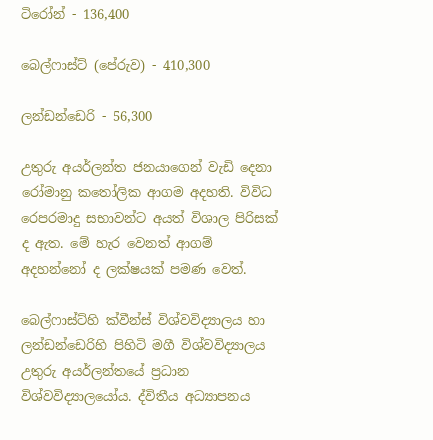ටිරෝන් - 136,400

බෙල්ෆාස්ට් (පේරුව) - 410,300

ලන්ඩන්ඩෙරි - 56,300

උතුරු අයර්ලන්ත ජනයාගෙන් වැඩි දෙනා රෝමානු කතෝලික ආගම අදහති. විවිධ රෙපරමාදු සභාවන්ට අයත් විශාල පිරිසක් ද ඇත. මේ හැර වෙනත් ආගම් අදහන්නෝ ද ලක්ෂයක් පමණ වෙත්.

බෙල්ෆාස්ට්හි ක්වීන්ස් විශ්වවිද්‍යාලය හා ලන්ඩන්ඩෙරිහි පිහිටි මගී විශ්වවිද්‍යාලය උතුරු අයර්ලන්තයේ ප්‍රධාන විශ්වවිද්‍යාලයෝය. ද්විතීය අධ්‍යාපනය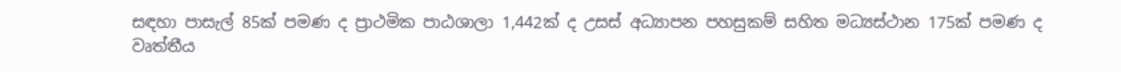සඳහා පාසැල් 85ක් පමණ ද ප්‍රාථමික පාඨශාලා 1,442ක් ද උසස් අධ්‍යාපන පහසුකම් සහිත මධ්‍යස්ථාන 175ක් පමණ ද වෘත්තීය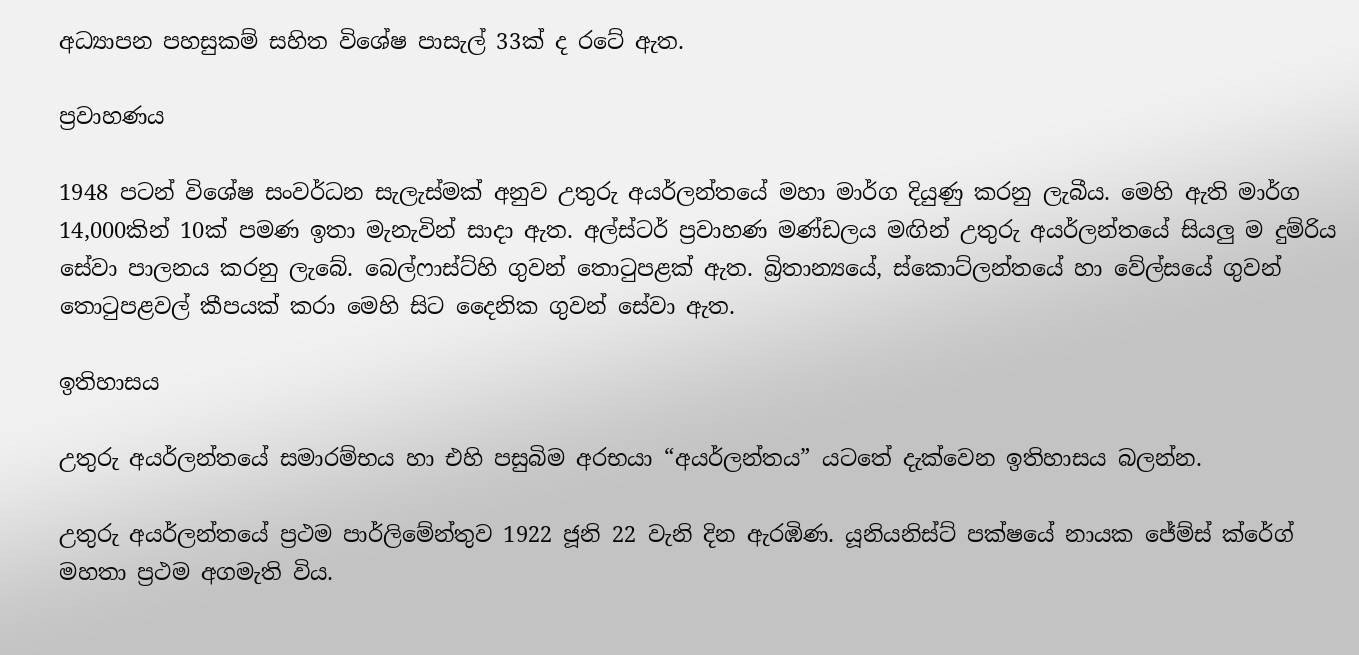අධ්‍යාපන පහසුකම් සහිත විශේෂ පාසැල් 33ක් ද රටේ ඇත.

ප්‍රවාහණය

1948 පටන් විශේෂ සංවර්ධන සැලැස්මක් අනුව උතුරු අයර්ලන්තයේ මහා මාර්ග දියුණු කරනු ලැබීය. මෙහි ඇති මාර්ග 14,000කින් 10ක් පමණ ඉතා මැනැවින් සාදා ඇත. අල්ස්ටර් ප්‍රවාහණ මණ්ඩලය මඟින් උතුරු අයර්ලන්තයේ සියලු ම දුම්රිය සේවා පාලනය කරනු ලැබේ. බෙල්ෆාස්ට්හි ගුවන් තොටුපළක් ඇත. බ්‍රිතාන්‍යයේ, ස්කොට්ලන්තයේ හා වේල්සයේ ගුවන් තොටුපළවල් කීපයක් කරා මෙහි සිට දෛනික ගුවන් සේවා ඇත.

ඉතිහාසය

උතුරු අයර්ලන්තයේ සමාරම්භය හා එහි පසුබිම අරභයා “අයර්ලන්තය” යටතේ දැක්වෙන ඉතිහාසය බලන්න.

උතුරු අයර්ලන්තයේ ප්‍රථම පාර්ලිමේන්තුව 1922 ජූනි 22 වැනි දින ඇරඹිණ. යූනියනිස්ට් පක්ෂයේ නායක ජේම්ස් ක්රේග් මහතා ප්‍රථම අගමැති විය.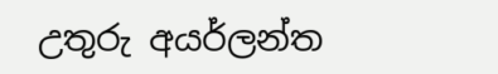උතුරු අයර්ලන්ත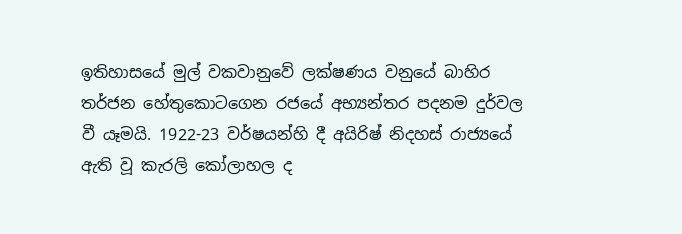ඉතිහාසයේ මුල් වකවානුවේ ලක්ෂණය වනුයේ බාහිර තර්ජන හේතුකොටගෙන රජයේ අභ්‍යන්තර පදනම දුර්වල වී යෑමයි. 1922-23 වර්ෂයන්හි දී අයිරිෂ් නිදහස් රාජ්‍යයේ ඇති වූ කැරලි කෝලාහල ද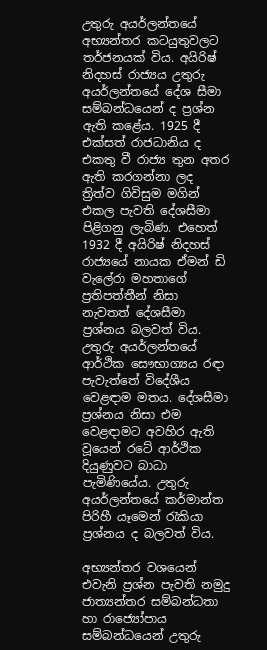උතුරු අයර්ලන්තයේ අභ්‍යන්තර කටයුතුවලට තර්ජනයක් විය. අයිරිෂ් නිදහස් රාජ්‍යය උතුරු අයර්ලන්තයේ දේශ සීමා සම්බන්ධයෙන් ද ප්‍රශ්න ඇති කළේය. 1925 දී එක්සත් රාජධානිය ද එකතු වී රාජ්‍ය තුන අතර ඇති කරගන්නා ලද ත්‍රිත්ව ගිවිසුම මගින් එකල පැවති දේශසීමා පිළිගනු ලැබිණ. එහෙත් 1932 දී අයිරිෂ් නිදහස් රාජ්‍යයේ නායක ඒමන් ඩි වැලේරා මහතාගේ ප්‍රතිපත්තීන් නිසා නැවතත් දේශසීමා ප්‍රශ්නය බලවත් විය. උතුරු අයර්ලන්තයේ ආර්ථික සෞභාග්‍යය රඳා පැවැත්තේ විදේශීය වෙළඳාම මතය. දේශසීමා ප්‍රශ්නය නිසා එම වෙළඳාමට අවහිර ඇති වූයෙන් රටේ ආර්ථික දියුණුවට බාධා පැමිණියේය. උතුරු අයර්ලන්තයේ කර්මාන්ත පිරිහී යෑමෙන් රැකියා ප්‍රශ්නය ද බලවත් විය.

අභ්‍යන්තර වශයෙන් එවැනි ප්‍රශ්න පැවති නමුදු ජාත්‍යන්තර සම්බන්ධතා හා රාජ්‍යෝපාය සම්බන්ධයෙන් උතුරු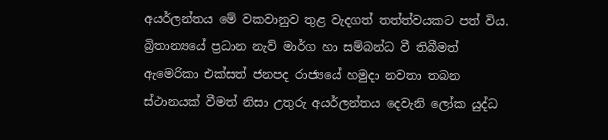අයර්ලන්තය මේ වකවානුව තුළ වැදගත් තත්ත්වයකට පත් විය. බ්‍රිතාන්‍යයේ ප්‍රධාන නැව් මාර්ග හා සම්බන්ධ වී තිබීමත් ඇමෙරිකා එක්සත් ජනපද රාජ්‍යයේ හමුදා නවතා තබන ස්ථානයක් වීමත් නිසා උතුරු අයර්ලන්තය දෙවැනි ලෝක යුද්ධ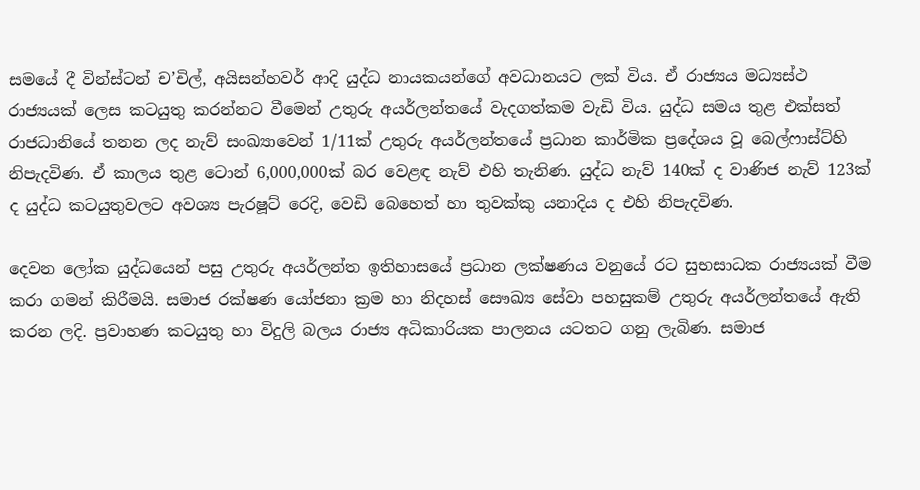සමයේ දී වින්ස්ටන් ච’චිල්, අයිසන්හවර් ආදි යුද්ධ නායකයන්ගේ අවධානයට ලක් විය. ඒ රාජ්‍යය මධ්‍යස්ථ රාජ්‍යයක් ලෙස කටයුතු කරන්නට වීමෙන් උතුරු අයර්ලන්තයේ වැදගත්කම වැඩි විය. යුද්ධ සමය තුළ එක්සත් රාජධානියේ තනන ලද නැව් සංඛ්‍යාවෙන් 1/11ක් උතුරු අයර්ලන්තයේ ප්‍රධාන කාර්මික ප්‍රදේශය වූ බෙල්ෆාස්ට්හි නිපැදවිණ. ඒ කාලය තුළ ටොන් 6,000,000ක් බර වෙළඳ නැව් එහි තැනිණ. යුද්ධ නැව් 140ක් ද වාණිජ නැව් 123ක් ද යුද්ධ කටයුතුවලට අවශ්‍ය පැරෂූට් රෙදි, වෙඩි බෙහෙත් හා තුවක්කු යනාදිය ද එහි නිපැදවිණ.

දෙවන ලෝක යුද්ධයෙන් පසු උතුරු අයර්ලන්ත ඉතිහාසයේ ප්‍රධාන ලක්ෂණය වනුයේ රට සුභසාධක රාජ්‍යයක් වීම කරා ගමන් කිරීමයි. සමාජ රක්ෂණ යෝජනා ක්‍රම හා නිදහස් සෞඛ්‍ය සේවා පහසුකම් උතුරු අයර්ලන්තයේ ඇති කරන ලදි. ප්‍රවාහණ කටයුතු හා විදුලි බලය රාජ්‍ය අධිකාරියක පාලනය යටතට ගනු ලැබිණ. සමාජ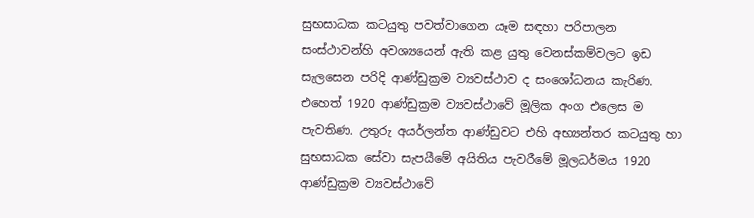සුභසාධක කටයුතු පවත්වාගෙන යෑම සඳහා පරිපාලන සංස්ථාවන්හි අවශ්‍යයෙන් ඇති කළ යුතු වෙනස්කම්වලට ඉඩ සැලසෙන පරිදි ආණ්ඩුක්‍රම ව්‍යවස්ථාව ද සංශෝධනය කැරිණ. එහෙත් 1920 ආණ්ඩුක්‍රම ව්‍යවස්ථාවේ මූලික අංග එලෙස ම පැවතිණ. උතුරු අයර්ලන්ත ආණ්ඩුවට එහි අභ්‍යන්තර කටයුතු හා සුභසාධක සේවා සැපයීමේ අයිතිය පැවරීමේ මූලධර්මය 1920 ආණ්ඩුක්‍රම ව්‍යවස්ථාවේ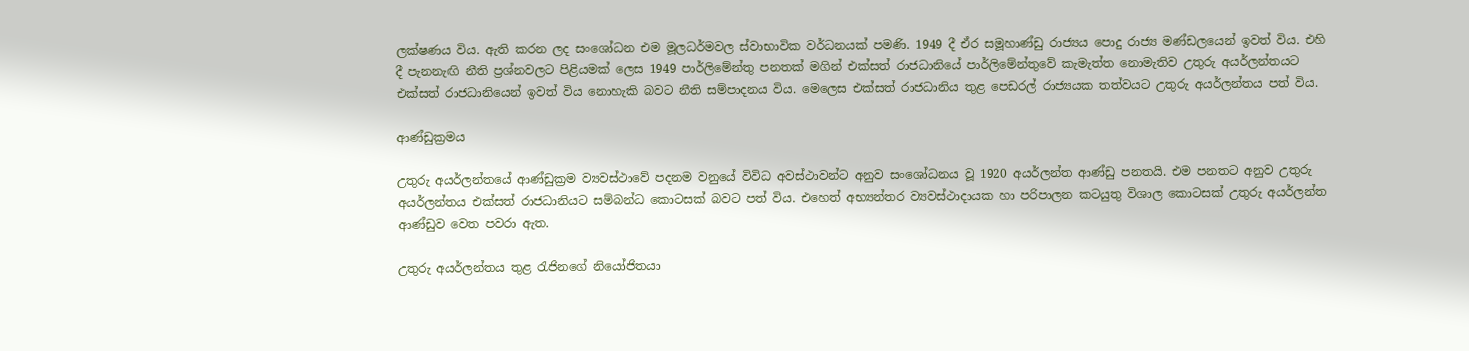ලක්ෂණය විය. ඇති කරන ලද සංශෝධන එම මූලධර්මවල ස්වාභාවික වර්ධනයක් පමණි. 1949 දී ඒර සමූහාණ්ඩු රාජ්‍යය පොදු රාජ්‍ය මණ්ඩලයෙන් ඉවත් විය. එහි දී පැනනැඟි නීති ප්‍රශ්නවලට පිළියමක් ලෙස 1949 පාර්ලිමේන්තු පනතක් මගින් එක්සත් රාජධානියේ පාර්ලිමේන්තුවේ කැමැත්ත නොමැතිව උතුරු අයර්ලන්තයට එක්සත් රාජධානියෙන් ඉවත් විය නොහැකි බවට නීති සම්පාදනය විය. මෙලෙස එක්සත් රාජධානිය තුළ පෙඩරල් රාජ්‍යයක තත්වයට උතුරු අයර්ලන්තය පත් විය.

ආණ්ඩුක්‍රමය

උතුරු අයර්ලන්තයේ ආණ්ඩුක්‍රම ව්‍යවස්ථාවේ පදනම වනුයේ විවිධ අවස්ථාවන්ට අනුව සංශෝධනය වූ 1920 අයර්ලන්ත ආණ්ඩු පනතයි. එම පනතට අනුව උතුරු අයර්ලන්තය එක්සත් රාජධානියට සම්බන්ධ කොටසක් බවට පත් විය. එහෙත් අභ්‍යන්තර ව්‍යවස්ථාදායක හා පරිපාලන කටයුතු විශාල කොටසක් උතුරු අයර්ලන්ත ආණ්ඩුව වෙත පවරා ඇත.

උතුරු අයර්ලන්තය තුළ රැජිනගේ නියෝජිතයා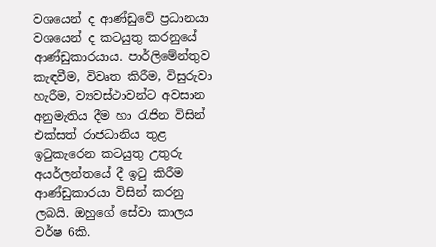වශයෙන් ද ආණ්ඩුවේ ප්‍රධානයා වශයෙන් ද කටයුතු කරනුයේ ආණ්ඩුකාරයාය. පාර්ලිමේන්තුව කැඳවීම, විවෘත කිරීම, විසුරුවා හැරීම, ව්‍යවස්ථාවන්ට අවසාන අනුමැතිය දීම හා රැජින විසින් එක්සත් රාජධානිය තුළ ඉටුකැරෙන කටයුතු උතුරු අයර්ලන්තයේ දී ඉටු කිරීම ආණ්ඩුකාරයා විසින් කරනු ලබයි. ඔහුගේ සේවා කාලය වර්ෂ 6කි.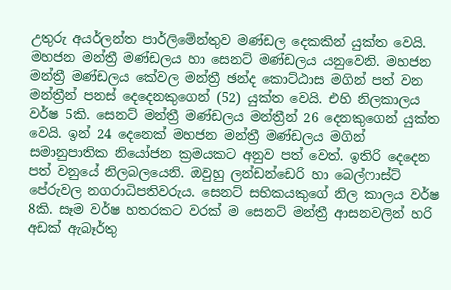උතුරු අයර්ලන්ත පාර්ලිමේන්තුව මණ්ඩල දෙකකින් යුක්ත වෙයි. මහජන මන්ත්‍රී මණ්ඩලය හා සෙනට් මණ්ඩලය යනුවෙනි. මහජන මන්ත්‍රී මණ්ඩලය කේවල මන්ත්‍රී ඡන්ද කොට්ඨාස මගින් පත් වන මන්ත්‍රීන් පනස් දෙදෙනකුගෙන් (52) යුක්ත වෙයි. එහි නිලකාලය වර්ෂ 5කි. සෙනට් මන්ත්‍රී මණ්ඩලය මන්ත්‍රීන් 26 දෙනකුගෙන් යුක්ත වෙයි. ඉන් 24 දෙනෙක් මහජන මන්ත්‍රී මණ්ඩලය මගින් සමානුපාතික නියෝජන ක්‍රමයකට අනුව පත් වෙත්. ඉතිරි දෙදෙන පත් වනුයේ නිලබලයෙනි. ඔවුහු ලන්ඩන්ඩෙරි හා බෙල්ෆාස්ට් පේරුවල නගරාධිපතිවරුය. සෙනට් සභිකයකුගේ නිල කාලය වර්ෂ 8කි. සෑම වර්ෂ හතරකට වරක් ම සෙනට් මන්ත්‍රී ආසනවලින් හරි අඩක් ඇබෑර්තු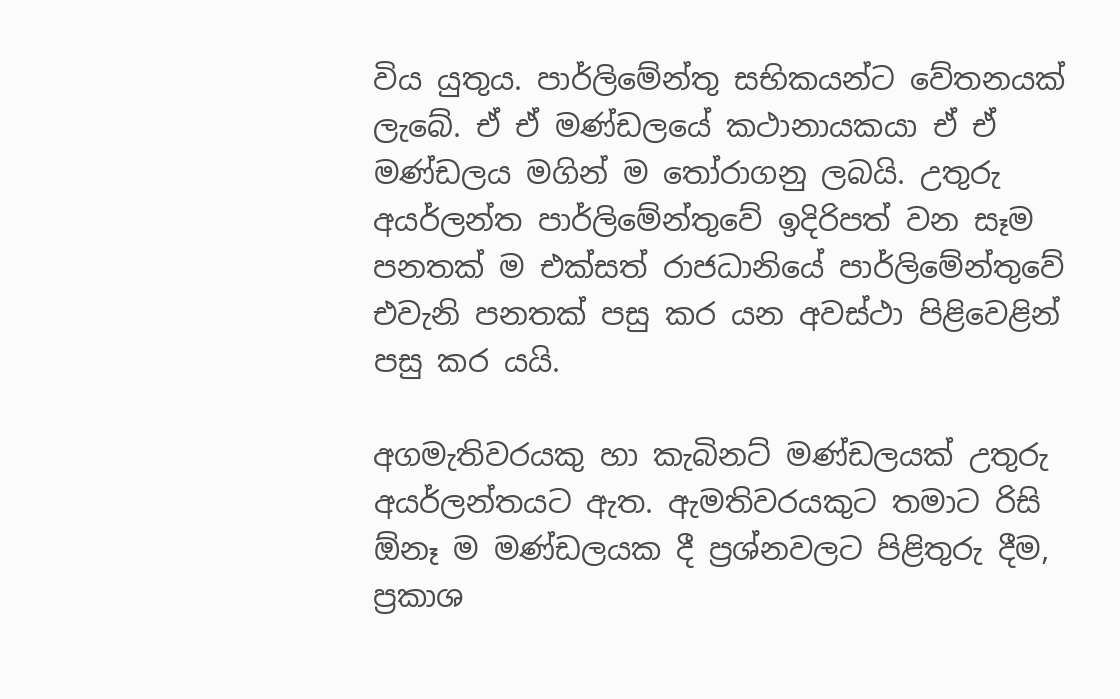විය යුතුය. පාර්ලිමේන්තු සභිකයන්ට වේතනයක් ලැබේ. ඒ ඒ මණ්ඩලයේ කථානායකයා ඒ ඒ මණ්ඩලය මගින් ම තෝරාගනු ලබයි. උතුරු අයර්ලන්ත පාර්ලිමේන්තුවේ ඉදිරිපත් වන සෑම පනතක් ම එක්සත් රාජධානියේ පාර්ලිමේන්තුවේ එවැනි පනතක් පසු කර යන අවස්ථා පිළිවෙළින් පසු කර යයි.

අගමැතිවරයකු හා කැබිනට් මණ්ඩලයක් උතුරු අයර්ලන්තයට ඇත. ඇමතිවරයකුට තමාට රිසි ඕනෑ ම මණ්ඩලයක දී ප්‍රශ්නවලට පිළිතුරු දීම, ප්‍රකාශ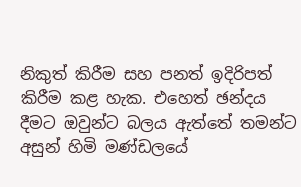නිකුත් කිරීම සහ පනත් ඉදිරිපත් කිරීම කළ හැක. එහෙත් ඡන්දය දීමට ඔවුන්ට බලය ඇත්තේ තමන්ට අසුන් හිමි මණ්ඩලයේ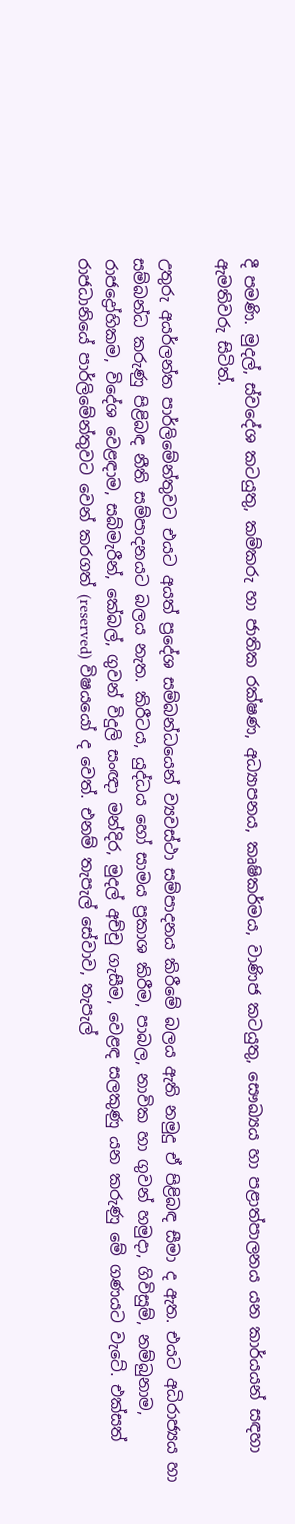දී පමණි. මුදල්, ස්වදේශ කටයුතු, කම්කරු හා ජාතික රක්ෂණ, අධ්‍යාපනය, කෘෂිකර්මය, වාණිජ කටයුතු, සෞඛ්‍යය හා පළාත්පාලනය යන කාර්යයන් සඳහා ඇමතිවරු සිටිත්.

උතුරු අයර්ලන්ත පාර්ලිමේන්තුවට එයට අයත් ප්‍රදේශ සම්බන්ධයෙන් ව්‍යවස්ථා සම්පාදනය කිරීමේ බලය ඇති නමුදු ඒ පිළිබඳ සීමා ද ඇත. එයට අධිරාජ්‍යය හා සම්බන්ධ කරුණු පිළිබඳ නීති සම්පාදනයට බලය නැත. කිරීටය, යුද්ධය හෝ සාමය ප්‍රකාශ කිරීම, පාබල, නාවික හා ගුවන් හමුදා, ගිවිසුම්, නම්බුනාම, රාජද්‍රෝහිකම, විදේශ වෙළඳාම, සබ්මැරීන්, කේබල්, ගුවන් විදුලි සංඥා මන්දිර, මුදල් අච්චු ගැසීම, වෙළඳ සලකුණු යන කරුණු මේ ගණයට වැටේ. එක්සත් රාජධානියේ පාර්ලිමේන්තුවට වෙන් කරගත් (reserved) විෂයයෝ ද වෙත්. එනම් තැපැල් සේවාව, තැපැල්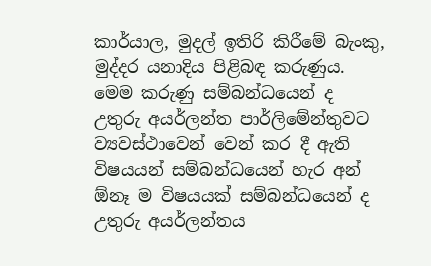කාර්යාල, මුදල් ඉතිරි කිරීමේ බැංකු, මුද්දර යනාදිය පිළිබඳ කරුණුය. මෙම කරුණු සම්බන්ධයෙන් ද උතුරු අයර්ලන්ත පාර්ලිමේන්තුවට ව්‍යවස්ථාවෙන් වෙන් කර දී ඇති විෂයයන් සම්බන්ධයෙන් හැර අන් ඕනෑ ම විෂයයක් සම්බන්ධයෙන් ද උතුරු අයර්ලන්තය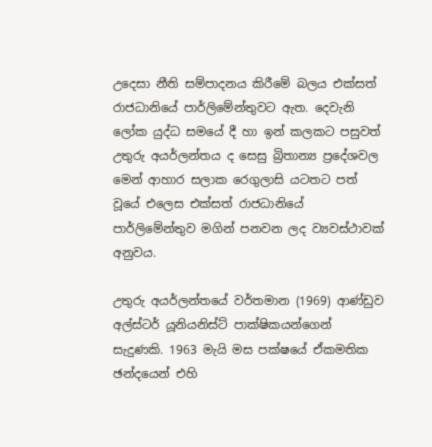උදෙසා නීති සම්පාදනය කිරීමේ බලය එක්සත් රාජධානියේ පාර්ලිමේන්තුවට ඇත. දෙවැනි ලෝක යුද්ධ සමයේ දී හා ඉන් කලකට පසුවත් උතුරු අයර්ලන්තය ද සෙසු බ්‍රිතාන්‍ය ප්‍රදේශවල මෙන් ආහාර සලාක රෙගුලාසි යටතට පත් වූයේ එලෙස එක්සත් රාජධානියේ පාර්ලිමේන්තුව මගින් පනවන ලද ව්‍යවස්ථාවක් අනුවය.

උතුරු අයර්ලන්තයේ වර්තමාන (1969) ආණ්ඩුව අල්ස්ටර් යූනියනිස්ට් පාක්ෂිකයන්ගෙන් සැදුණකි. 1963 මැයි මස පක්ෂයේ ඒකමතික ඡන්දයෙන් එහි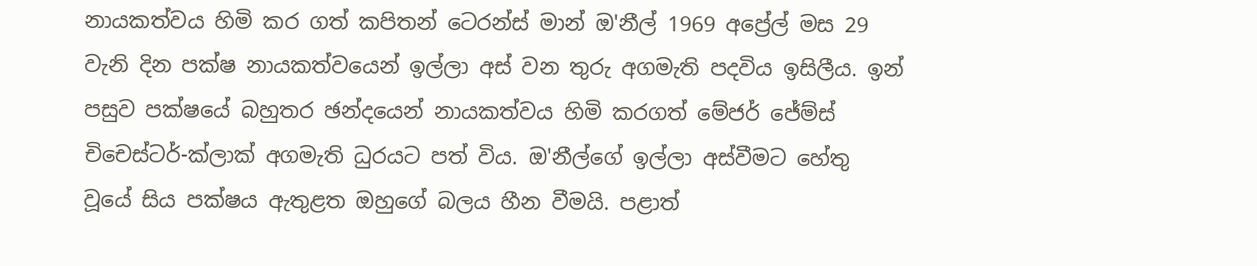නායකත්වය හිමි කර ගත් කපිතන් ටෙරන්ස් මාන් ඔ'නීල් 1969 අප්‍රේල් මස 29 වැනි දින පක්ෂ නායකත්වයෙන් ඉල්ලා අස් වන තුරු අගමැති පදවිය ඉසිලීය. ඉන් පසුව පක්ෂයේ බහුතර ඡන්දයෙන් නායකත්වය හිමි කරගත් මේජර් ජේම්ස් චිචෙස්ටර්-ක්ලාක් අගමැති ධුරයට පත් විය. ඔ'නීල්ගේ ඉල්ලා අස්වීමට හේතු වූයේ සිය පක්ෂය ඇතුළත ඔහුගේ බලය හීන වීමයි. පළාත්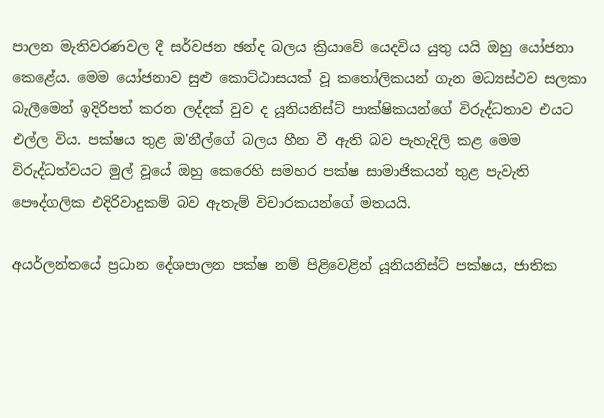පාලන මැතිවරණවල දී සර්වජන ඡන්ද බලය ක්‍රියාවේ යෙදවිය යුතු යයි ඔහු යෝජනා කෙළේය. මෙම යෝජනාව සුළු කොට්ඨාසයක් වූ කතෝලිකයන් ගැන මධ්‍යස්ථව සලකා බැලීමෙන් ඉදිරිපත් කරන ලද්දක් වුව ද යූනියනිස්ට් පාක්ෂිකයන්ගේ විරුද්ධතාව එයට එල්ල විය. පක්ෂය තුළ ඔ'නීල්ගේ බලය හීන වී ඇති බව පැහැදිලි කළ මෙම විරුද්ධත්වයට මුල් වූයේ ඔහු කෙරෙහි සමහර පක්ෂ සාමාජිකයන් තුළ පැවැති පෞද්ගලික එදිරිවාදුකම් බව ඇතැම් විචාරකයන්ගේ මතයයි.

අයර්ලන්තයේ ප්‍රධාන දේශපාලන පක්ෂ නම් පිළිවෙළින් යූනියනිස්ට් පක්ෂය, ජාතික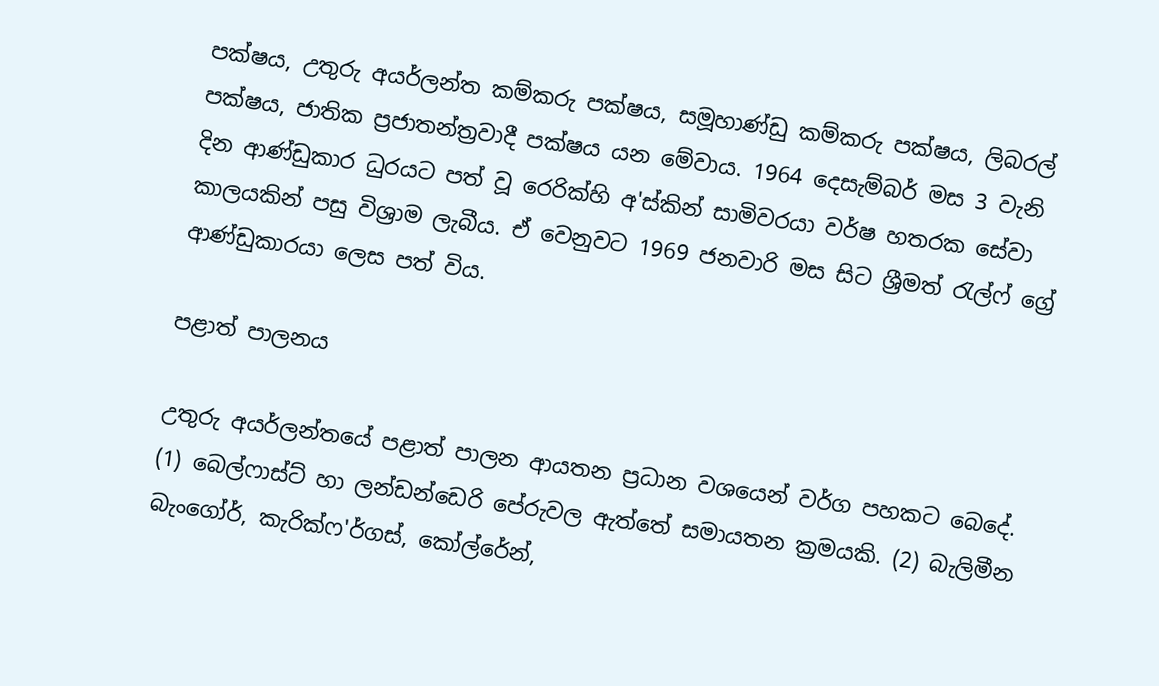පක්ෂය, උතුරු අයර්ලන්ත කම්කරු පක්ෂය, සමූහාණ්ඩු කම්කරු පක්ෂය, ලිබරල් පක්ෂය, ජාතික ප්‍රජාතන්ත්‍රවාදී පක්ෂය යන මේවාය. 1964 දෙසැම්බර් මස 3 වැනි දින ආණ්ඩුකාර ධුරයට පත් වූ රෙරික්හි අ'ස්කින් සාමිවරයා වර්ෂ හතරක සේවා කාලයකින් පසු විශ්‍රාම ලැබීය. ඒ වෙනුවට 1969 ජනවාරි මස සිට ශ්‍රීමත් රැල්ෆ් ග්‍රේ ආණ්ඩුකාරයා ලෙස පත් විය.

පළාත් පාලනය

උතුරු අයර්ලන්තයේ පළාත් පාලන ආයතන ප්‍රධාන වශයෙන් වර්ග පහකට බෙදේ. (1) බෙල්ෆාස්ට් හා ලන්ඩන්ඩෙරි පේරුවල ඇත්තේ සමායතන ක්‍රමයකි. (2) බැලිමීන බැංගෝර්, කැරික්ෆ'ර්ගස්, කෝල්රේන්,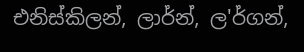එනිස්කිලන්, ලාර්න්, ල'ර්ගන්,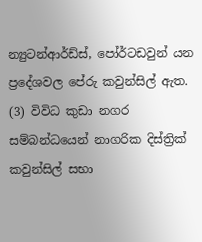න්‍යුටන්ආර්ඩ්ස්, පෝර්ටඩවුන් යන ප්‍රදේශවල පේරු කවුන්සිල් ඇත. (3) විවිධ කුඩා නගර සම්බන්ධයෙන් නාගරික දිස්ත්‍රික් කවුන්සිල් සභා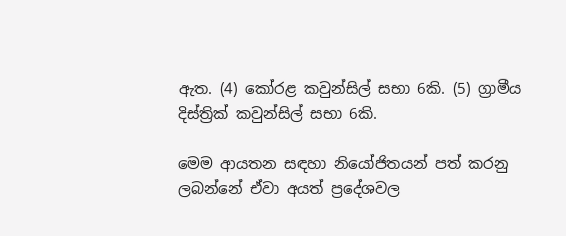ඇත. (4) කෝරළ කවුන්සිල් සභා 6කි. (5) ග්‍රාමීය දිස්ත්‍රික් කවුන්සිල් සභා 6කි.

මෙම ආයතන සඳහා නියෝජිතයන් පත් කරනු ලබන්නේ ඒවා අයත් ප්‍රදේශවල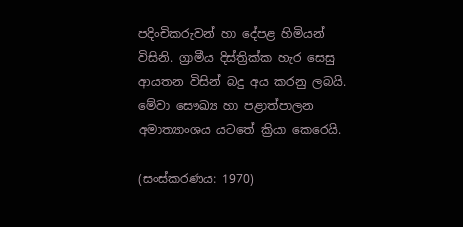පදිංචිකරුවන් හා දේපළ හිමියන් විසිනි. ග්‍රාමීය දිස්ත්‍රික්ක හැර සෙසු ආයතන විසින් බදු අය කරනු ලබයි. මේවා සෞඛ්‍ය හා පළාත්පාලන අමාත්‍යාංශය යටතේ ක්‍රියා කෙරෙයි.

(සංස්කරණය: 1970)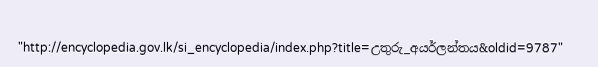"http://encyclopedia.gov.lk/si_encyclopedia/index.php?title=උතුරු_අයර්ලන්තය&oldid=9787"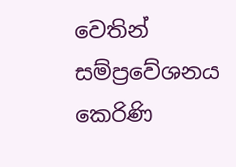වෙතින් සම්ප්‍රවේශනය කෙරිණි